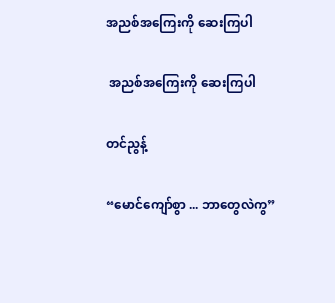အညစ်အကြေးကို ဆေးကြပါ

 အညစ်အကြေးကို ဆေးကြပါ

တင်ညွန့်

“မောင်ကျော်စွာ ... ဘာတွေလဲကွ”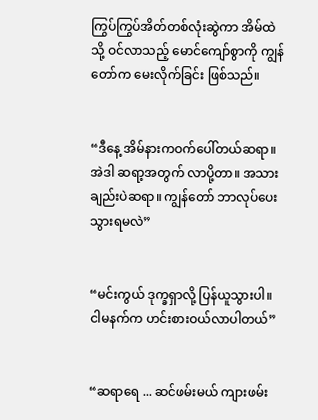ကြွပ်ကြွပ်အိတ်တစ်လုံးဆွဲကာ အိမ်ထဲသို့ ဝင်လာသည့် မောင်ကျော်စွာကို ကျွန်တော်က မေးလိုက်ခြင်း ဖြစ်သည်။


“ဒီနေ့ အိမ်နားကဝက်ပေါ်တယ်ဆရာ။ အဲဒါ ဆရာ့အတွက် လာပို့တာ။ အသားချည်းပဲဆရာ။ ကျွန်တော် ဘာလုပ်ပေးသွားရမလဲ”


“မင်းကွယ် ဒုက္ခရှာလို့ ပြန်ယူသွားပါ။ ငါမနက်က ဟင်းစားဝယ်လာပါတယ်”


“ဆရာရေ ... ဆင်ဖမ်းမယ် ကျားဖမ်း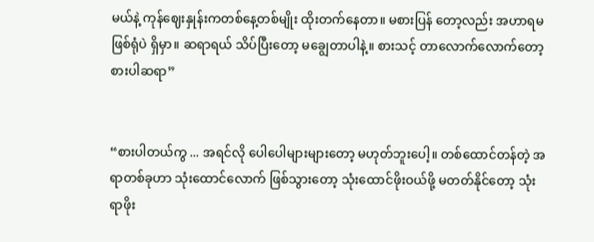မယ်နဲ့ ကုန်ဈေးနှုန်းကတစ်နေ့တစ်မျိုး ထိုးတက်နေတာ။ မစားပြန် တော့လည်း အဟာရမဖြစ်ရုံပဲ ရှိမှာ။ ဆရာရယ် သိပ်ပြီးတော့ မချွေတာပါနဲ့။ စားသင့် တာလောက်လောက်တော့ စားပါဆရာ”


“စားပါတယ်ကွ ... အရင်လို ပေါပေါများများတော့ မဟုတ်ဘူးပေါ့။ တစ်ထောင်တန်တဲ့ အရာတစ်ခုဟာ သုံးထောင်လောက် ဖြစ်သွားတော့ သုံးထောင်ဖိုးဝယ်ဖို့ မတတ်နိုင်တော့ သုံးရာဖိုး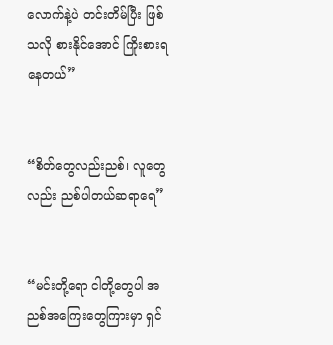လောက်နဲ့ပဲ တင်းတိမ်ပြီး ဖြစ်သလို စားနိုင်အောင် ကြိုးစားရနေတယ်”


“စိတ်တွေလည်းညစ်၊ လူတွေလည်း ညစ်ပါတယ်ဆရာရေ”


“မင်းတို့ရော ငါတို့တွေပါ အညစ်အကြေးတွေကြားမှာ ရှင်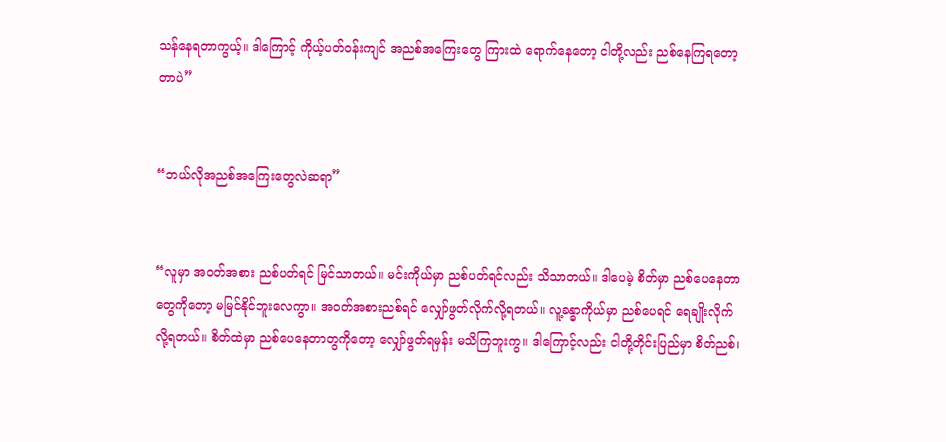သန်နေရတာကွယ့်။ ဒါကြောင့် ကိုယ့်ပတ်ဝန်းကျင် အညစ်အကြေးတွေ ကြားထဲ ရောက်နေတော့ ငါတို့လည်း ညစ်နေကြရတော့ တာပဲ”


“ဘယ်လိုအညစ်အကြေးတွေလဲဆရာ”


“လူမှာ အဝတ်အစား ညစ်ပတ်ရင် မြင်သာတယ်။ မင်းကိုယ်မှာ ညစ်ပတ်ရင်လည်း သိသာတယ်။ ဒါပေမဲ့ စိတ်မှာ ညစ်ပေနေတာတွေကိုတော့ မမြင်နိုင်ဘူးလေကွာ။ အဝတ်အစားညစ်ရင် လျှော်ဖွတ်လိုက်လို့ရတယ်။ လူ့ခန္ဓာကိုယ်မှာ ညစ်ပေရင် ရေချိုးလိုက်လို့ရတယ်။ စိတ်ထဲမှာ ညစ်ပေနေတာတွကိုတော့ လျှော်ဖွတ်ရမှန်း မသိကြဘူးကွ။ ဒါကြောင့်လည်း ငါတို့တိုင်းပြည်မှာ စိတ်ညစ်၊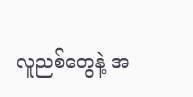လူညစ်တွေနဲ့ အ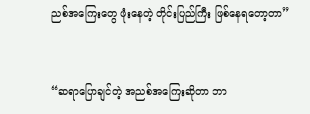ညစ်အကြေးတွေ ဖုံးနေတဲ့ တိုင်းပြည်ကြီး ဖြစ်နေရတော့တာ”


“ဆရာပြောချင်တဲ့ အညစ်အကြေးဆိုတာ ဘာ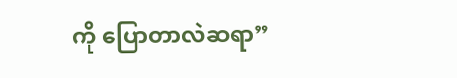ကို ပြောတာလဲဆရာ”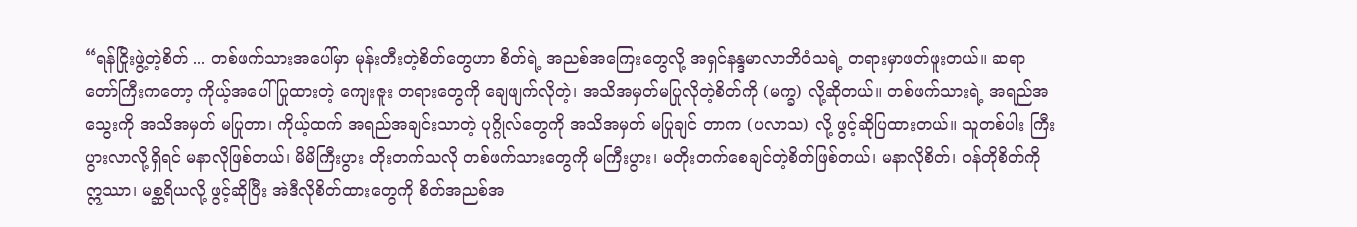“ရန်ငြိုးဖွဲ့တဲ့စိတ် ... တစ်ဖက်သားအပေါ်မှာ မုန်းတီးတဲ့စိတ်တွေဟာ စိတ်ရဲ့ အညစ်အကြေးတွေလို့ အရှင်နန္ဒမာလာဘိဝံသရဲ့ တရားမှာဖတ်ဖူးတယ်။ ဆရာတော်ကြီးကတော့ ကိုယ့်အပေါ် ပြုထားတဲ့ ကျေးဇူး တရားတွေကို ချေဖျက်လိုတဲ့၊ အသိအမှတ်မပြုလိုတဲ့စိတ်ကို (မက္ခ) လို့ဆိုတယ်။ တစ်ဖက်သားရဲ့ အရည်အသွေးကို အသိအမှတ် မပြုတာ၊ ကိုယ့်ထက် အရည်အချင်းသာတဲ့ ပုဂ္ဂိုလ်တွေကို အသိအမှတ် မပြုချင် တာက (ပလာသ) လို့ ဖွင့်ဆိုပြထားတယ်။ သူတစ်ပါး ကြီးပွားလာလို့ရှိရင် မနာလိုဖြစ်တယ်၊ မိမိကြီးပွား တိုးတက်သလို တစ်ဖက်သားတွေကို မကြီးပွား၊ မတိုးတက်စေချင်တဲ့စိတ်ဖြစ်တယ်၊ မနာလိုစိတ်၊ ဝန်တိုစိတ်ကို ဣဿာ၊ မစ္ဆရိယလို့ ဖွင့်ဆိုပြီး အဲဒီလိုစိတ်ထားတွေကို စိတ်အညစ်အ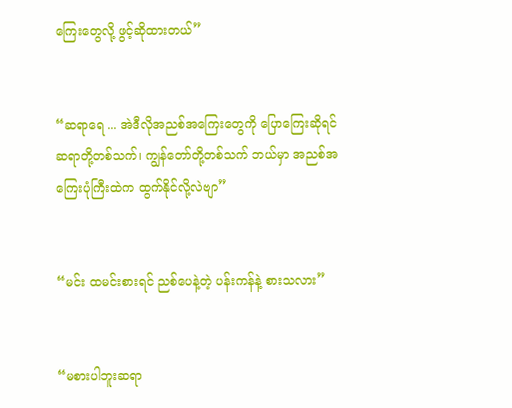ကြေးတွေလို့ ဖွင့်ဆိုထားတယ်”


“ဆရာရေ ... အဲဒီလိုအညစ်အကြေးတွေကို ပြောကြေးဆိုရင် ဆရာတို့တစ်သက်၊ ကျွန်တော်တို့တစ်သက် ဘယ်မှာ အညစ်အကြေးပုံကြီးထဲက ထွက်နိုင်လို့လဲဗျာ”


“မင်း ထမင်းစားရင် ညစ်ပေနဲ့တဲ့ ပန်းကန်နဲ့ စားသလား”


“မစားပါဘူးဆရာ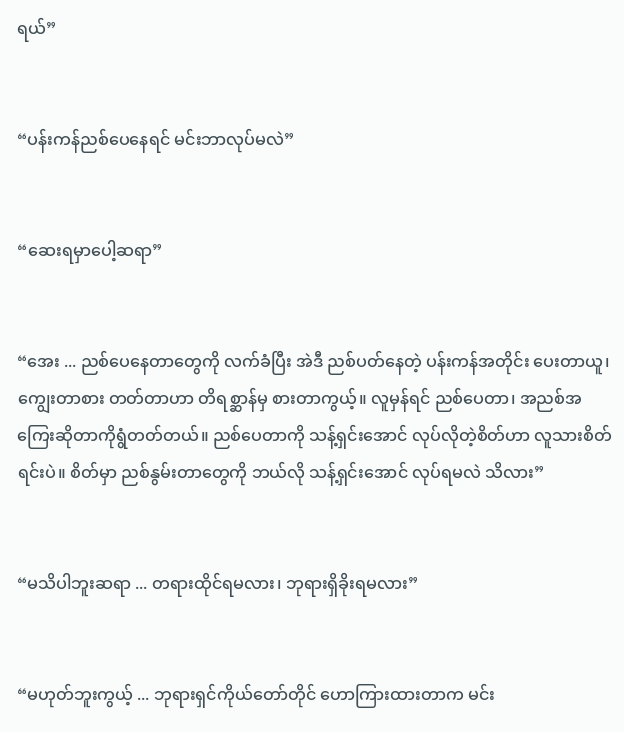ရယ်”


“ပန်းကန်ညစ်ပေနေရင် မင်းဘာလုပ်မလဲ”


“ဆေးရမှာပေါ့ဆရာ”


“အေး ... ညစ်ပေနေတာတွေကို လက်ခံပြီး အဲဒီ ညစ်ပတ်နေတဲ့ ပန်းကန်အတိုင်း ပေးတာယူ၊ ကျွေးတာစား တတ်တာဟာ တိရစ္ဆာန်မှ စားတာကွယ့်။ လူမှန်ရင် ညစ်ပေတာ၊ အညစ်အကြေးဆိုတာကိုရွံတတ်တယ်။ ညစ်ပေတာကို သန့်ရှင်းအောင် လုပ်လိုတဲ့စိတ်ဟာ လူသားစိတ်ရင်းပဲ။ စိတ်မှာ ညစ်နွမ်းတာတွေကို ဘယ်လို သန့်ရှင်းအောင် လုပ်ရမလဲ သိလား”


“မသိပါဘူးဆရာ ... တရားထိုင်ရမလား၊ ဘုရားရှိခိုးရမလား”


“မဟုတ်ဘူးကွယ့် ... ဘုရားရှင်ကိုယ်တော်တိုင် ဟောကြားထားတာက မင်း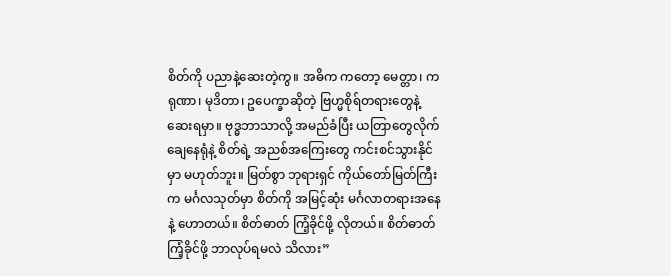စိတ်ကို ပညာနဲ့ဆေးတဲ့ကွ။ အဓိက ကတော့ မေတ္တာ၊ ကရုဏာ၊ မုဒိတာ၊ ဥပေက္ခာဆိုတဲ့ ဗြဟ္မစိုရ်တရားတွေနဲ့ ဆေးရမှာ။ ဗုဒ္ဓဘာသာလို့ အမည်ခံပြီး ယတြာတွေလိုက်ချေနေရုံနဲ့ စိတ်ရဲ့ အညစ်အကြေးတွေ ကင်းစင်သွားနိုင်မှာ မဟုတ်ဘူး။ မြတ်စွာ ဘုရားရှင် ကိုယ်တော်မြတ်ကြီးက မင်္ဂလသုတ်မှာ စိတ်ကို အမြင့်ဆုံး မင်္ဂလာတရားအနေနဲ့ ဟောတယ်။ စိတ်ဓာတ် ကြံ့ခိုင်ဖို့ လိုတယ်။ စိတ်ဓာတ် ကြံ့ခိုင်ဖို့ ဘာလုပ်ရမလဲ သိလား”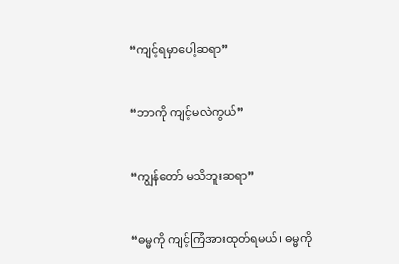“ကျင့်ရမှာပေါ့ဆရာ”


“ဘာကို ကျင့်မလဲကွယ်”


“ကျွန်တော် မသိဘူးဆရာ”


“ဓမ္မကို ကျင့်ကြံအားထုတ်ရမယ်၊ ဓမ္မကို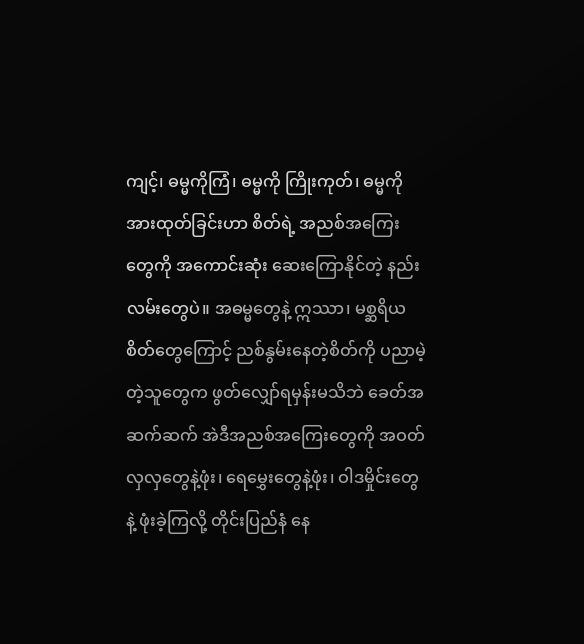ကျင့်၊ ဓမ္မကိုကြံ၊ ဓမ္မကို ကြိုးကုတ်၊ ဓမ္မကို အားထုတ်ခြင်းဟာ စိတ်ရဲ့ အညစ်အကြေးတွေကို အကောင်းဆုံး ဆေးကြောနိုင်တဲ့ နည်းလမ်းတွေပဲ။ အဓမ္မတွေနဲ့ ဣဿာ၊ မစ္ဆရိယ စိတ်တွေကြောင့် ညစ်နွမ်းနေတဲ့စိတ်ကို ပညာမဲ့တဲ့သူတွေက ဖွတ်လျှော်ရမှန်းမသိဘဲ ခေတ်အဆက်ဆက် အဲဒီအညစ်အကြေးတွေကို အဝတ်လှလှတွေနဲ့ဖုံး၊ ရေမွှေးတွေနဲ့ဖုံး၊ ဝါဒမှိုင်းတွေနဲ့ ဖုံးခဲ့ကြလို့ တိုင်းပြည်နံ နေ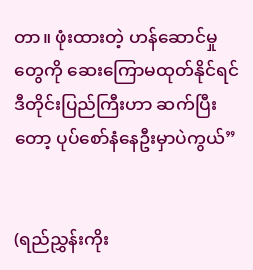တာ။ ဖုံးထားတဲ့ ဟန်ဆောင်မှုတွေကို ဆေးကြောမထုတ်နိုင်ရင် ဒီတိုင်းပြည်ကြီးဟာ ဆက်ပြီးတော့ ပုပ်စော်နံနေဦးမှာပဲကွယ်”


(ရည်ညွှန်းကိုး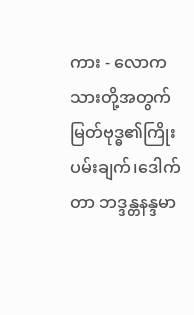ကား - လောကသားတို့အတွက် မြတ်ဗုဒ္ဓ၏ကြိုးပမ်းချက်၊ဒေါက်တာ ဘဒ္ဒန္တနန္ဒမာ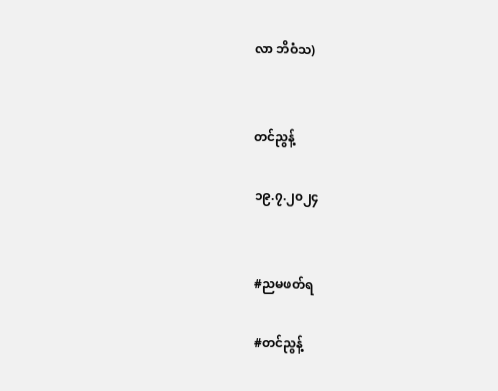လာ ဘိဝံသ)


တင်ညွန့်

၁၉.၇.၂၀၂၄


#ညမဖတ်ရ

#တင်ညွန့်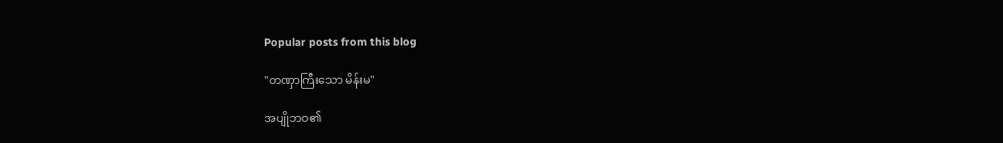Popular posts from this blog

"တဏှာကြီးသော မိန်းမ"

အပျိုဘဝ၏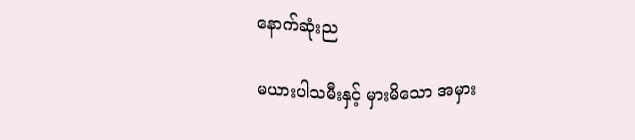နောက်ဆုံးည

မယားပါသမီးနှင့် မှားမိသော အမှား